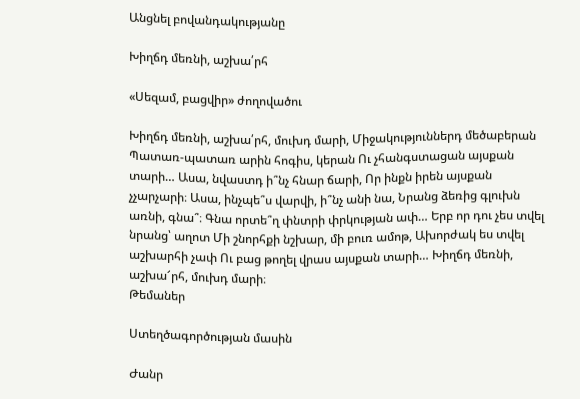Անցնել բովանդակությանը

Խիղճդ մեռնի, աշխա՛րհ

«Սեզամ, բացվիր» ժողովածու

Խիղճդ մեռնի, աշխա՛րհ, մուխդ մարի, Միջակություններդ մեծաբերան Պատառ-պատառ արին հոգիս, կերան Ու չհանգստացան այսքան տարի… Ասա, նվաստդ ի՞նչ հնար ճարի, Որ ինքն իրեն այսքան չչարչարի։ Ասա, ինչպե՞ս վարվի, ի՞նչ անի նա, Նրանց ձեռից գլուխն առնի, գնա՞։ Գնա որտե՞ղ փնտրի փրկության ափ… Երբ որ դու չես տվել նրանց՝ աղոտ Մի շնորհքի նշխար, մի բուռ ամոթ, Ախորժակ ես տվել աշխարհի չափ Ու բաց թողել վրաս այսքան տարի… Խիղճդ մեռնի, աշխա՜րհ, մուխդ մարի։
Թեմաներ

Ստեղծագործության մասին

Ժանր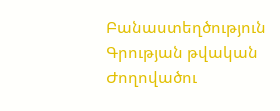Բանաստեղծություն
Գրության թվական
Ժողովածու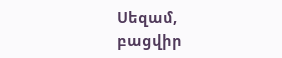Սեզամ, բացվիր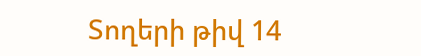Տողերի թիվ 14